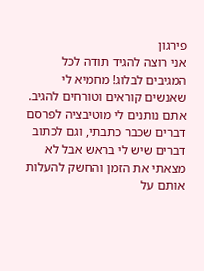פירגון
אני רוצה להגיד תודה לכל המגיבים לבלוג! מחמיא לי שאנשים קוראים וטורחים להגיב. אתם נותנים לי מוטיבציה לפרסם דברים שכבר כתבתי, וגם לכתוב דברים שיש לי בראש אבל לא מצאתי את הזמן והחשק להעלות אותם על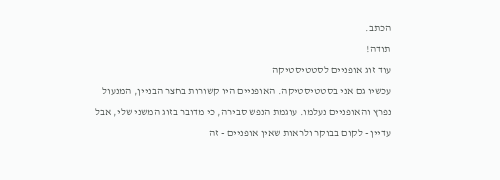הכתב.
תודה!
עוד זוג אופניים לסטטיסטיקה
עכשיו גם אני בסטטיסטיקה. האופניים היו קשורות בחצר הבניין, המנעול נפרץ והאופניים נעלמו. עוגמת הנפש סבירה, כי מדובר בזוג המשני שלי, אבל עדיין - לקום בבוקר ולראות שאין אופניים - זה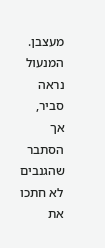מעצבן.
המנעול נראה סביר, אך הסתבר שהגנבים לא חתכו את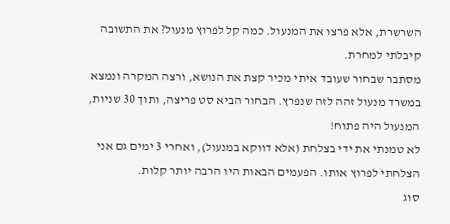השרשרת, אלא פרצו את המנעול. כמה קל לפרוץ מנעול? את התשובה קיבלתי למחרת.
מסתבר שבחור שעובד איתי מכיר קצת את הנושא, ורצה המקרה ונמצא במשרד מנעול זהה לזה שנפרץ. הבחור הביא סט פריצה, ותוך 30 שניות, המנעול היה פתוח!
לא טמנתי את ידי בצלחת (אלא דווקא במנעול), ואחרי 3 ימים גם אני הצלחתי לפרוץ אותו. הפעמים הבאות היו הרבה יותר קלות.
סוג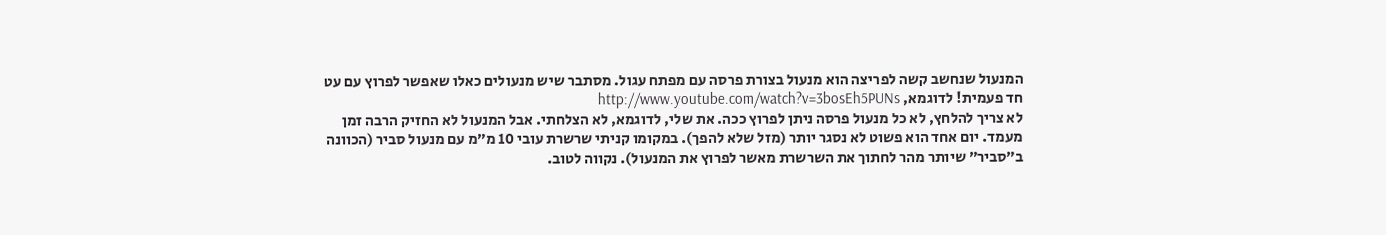המנעול שנחשב קשה לפריצה הוא מנעול בצורת פרסה עם מפתח עגול. מסתבר שיש מנעולים כאלו שאפשר לפרוץ עם עט חד פעמית! לדוגמא, http://www.youtube.com/watch?v=3bosEh5PUNs
לא צריך להלחץ, לא כל מנעול פרסה ניתן לפרוץ ככה. את שלי, לדוגמא, לא הצלחתי. אבל המנעול לא החזיק הרבה זמן מעמד. יום אחד הוא פשוט לא נסגר יותר (מזל שלא להפך). במקומו קניתי שרשרת עובי 10 מ”מ עם מנעול סביר (הכוונה ב”סביר” שיותר מהר לחתוך את השרשרת מאשר לפרוץ את המנעול). נקווה לטוב.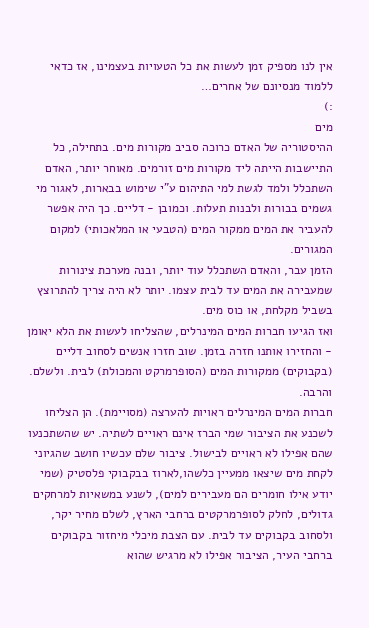אין לנו מספיק זמן לעשות את כל הטעויות בעצמינו, אז כדאי ללמוד מנסיונם של אחרים…
:)
מים
ההיסטוריה של האדם כרוכה סביב מקורות מים. בתחילה, כל התיישבות הייתה ליד מקורות מים זורמים. מאוחר יותר, האדם השתכלל ולמד לגשת למי התיהום ע”י שימוש בבארות, לאגור מי גשמים בבורות ולבנות תעלות. וכמובן - דליים. כך היה אפשר להעביר את המים ממקור המים (הטבעי או המלאכותי) למקום המגורים.
הזמן עבר, והאדם השתכלל עוד יותר, ובנה מערכת צינורות שמעבירה את המים עד לבית עצמו. יותר לא היה צריך להתרוצץ בשביל מקלחת, או כוס מים.
ואז הגיעו חברות המים המינרלים, שהצליחו לעשות את הלא יאומן - והחזירו אותנו חזרה בזמן. שוב חזרו אנשים לסחוב דליים (בקבוקים) ממקורות המים (הסופרמרקט והמכולת) לבית. ולשלם. והרבה.
חברות המים המינרלים ראויות להערצה (מסויימת). הן הצליחו לשכנע את הציבור שמי הברז אינם ראויים לשתיה. יש שהשתכנעו שהם אפילו לא ראויים לבישול. ציבור שלם עכשיו חושב שהגיוני לקחת מים שיצאו ממעיין כלשהו,לארוז בבקבוקי פלסטיק (שמי יודע אילו חומרים הם מעבירים למים), לשנע במשאיות למרחקים גדולים, לחלק לסופרמרקטים ברחבי הארץ, לשלם מחיר יקר, ולסחוב בקבוקים עד לבית. עם הצבת מיכלי מיחזור בקבוקים ברחבי העיר, הציבור אפילו לא מרגיש שהוא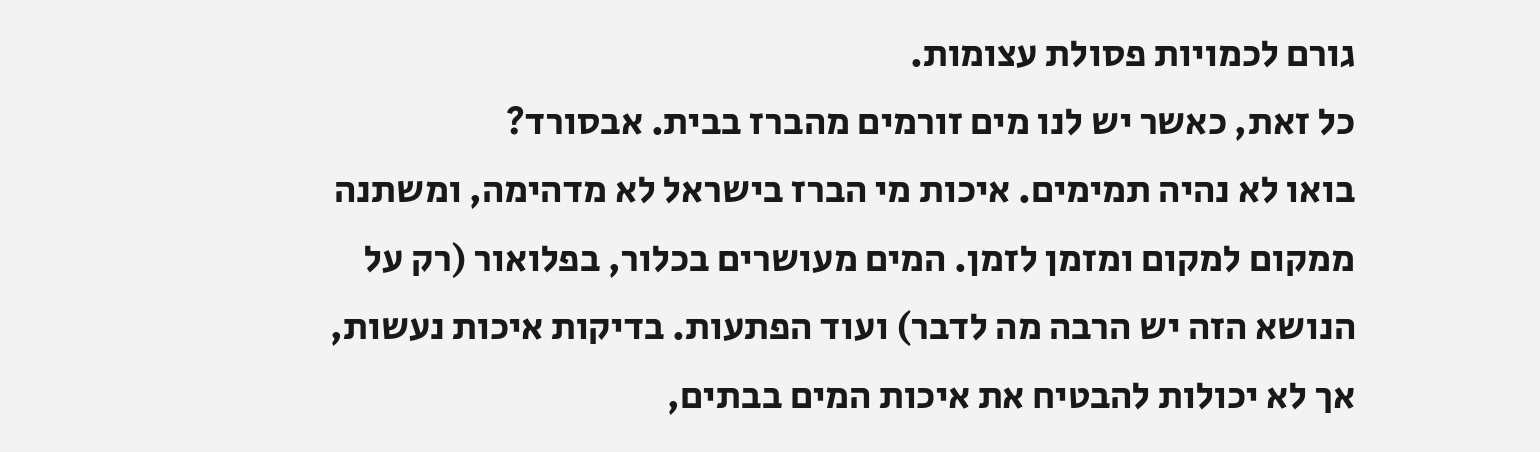גורם לכמויות פסולת עצומות.
כל זאת, כאשר יש לנו מים זורמים מהברז בבית. אבסורד?
בואו לא נהיה תמימים. איכות מי הברז בישראל לא מדהימה, ומשתנה ממקום למקום ומזמן לזמן. המים מעושרים בכלור, בפלואור (רק על הנושא הזה יש הרבה מה לדבר) ועוד הפתעות. בדיקות איכות נעשות, אך לא יכולות להבטיח את איכות המים בבתים,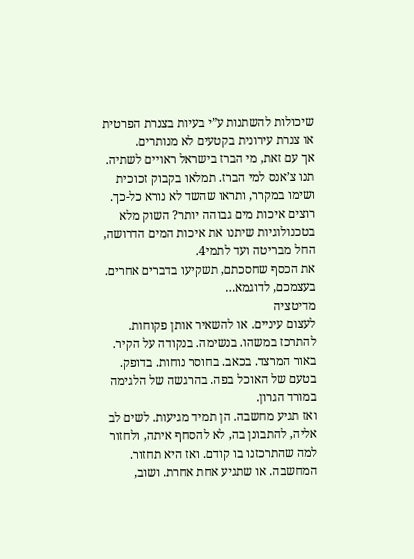שיכולות להשתנות ע”י בעיות בצנרת הפרטית או צנרת עירונית בקטעים לא מנותרים.
אך עם זאת, מי הברז בישראל ראויים לשתיה.
תנו צ’אנס למי הברז. תמלאו בקבוק זכוכית ושימו במקרר, ותראו שהשד לא נורא כל-כך. רוצים איכות מים גבוהה יותר? השוק מלא בטכנולוגיות שיתנו את איכות המים הדרושה, החל מבריטה ועד לתמי4.
את הכסף שחסכתם, תשקיעו בדברים אחרים. בעצמכם, לדוגמא…
מדיטציה
לעצום עיניים. או להשאיר אותן פקוחות. להתרכז במשהו. בנשימה. בנקודה על הקיר. באור המרצד. בכאב. בחוסר נוחות. בדופק. בטעם של האוכל בפה. בהרגשה של הלגימה במורד הגרון.
ואז תגיע מחשבה. הן תמיד מגיעות. לשים לב אליה, להתבונן בה, לא להסחף איתה, ולחזור למה שהתרכזנו בו קודם. ואז היא תחזור. המחשבה. או שתגיע אחת אחרת. ושוב,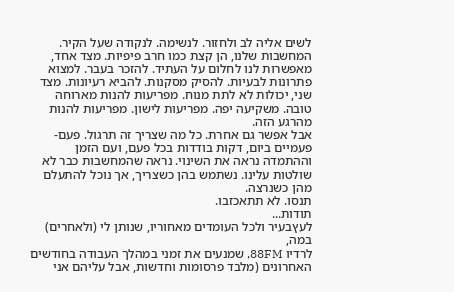לשים אליה לב ולחזור. לנשימה. לנקודה שעל הקיר.
המחשבות שלנו, הן קצת כמו חרב פיפיות. מצד אחד, מאפשרות לנו לחלום על העתיד. להזכר בעבר. למצוא פתרונות לבעיות. להסיק מסקנות. להביא רעיונות. מצד שני, יכולות לא לתת מנוח. מפריעות להנות מארוחה טובה. משקיעה יפה. מפריעות לישון. מפריעות להנות מהרגע הזה.
אבל אפשר גם אחרת. כל מה שצריך זה תרגול. פעם-פעמיים ביום, דקות בודדות בכל פעם, ועם הזמן וההתמדה נראה את השינוי. נראה שהמחשבות כבר לא שולטות עלינו. נשתמש בהן כשצריך, אך נוכל להתעלם מהן כשנרצה.
תנסו. לא תתאכזבו.
תודות...
לעץבעיר ולכל העומדים מאחוריו, שנותן לי (ולאחרים) במה,
לרדיו 88FM, שמנעים את זמני במהלך העבודה בחודשים האחרונים (מלבד פרסומות וחדשות, אבל עליהם אני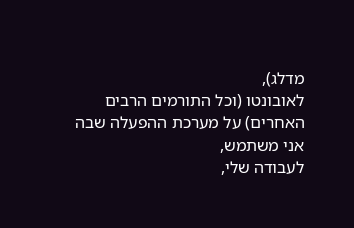מדלג),
לאובונטו (וכל התורמים הרבים האחרים) על מערכת ההפעלה שבה אני משתמש,
לעבודה שלי,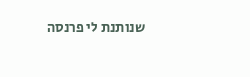שנותנת לי פרנסה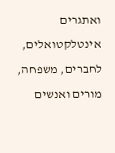ואתגרים אינטלקטואלים,
לחברים, משפחה, מורים ואנשים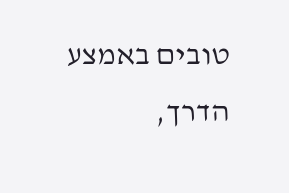טובים באמצע הדרך,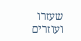שעזרו ועוזרים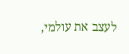לעצב את עולמי,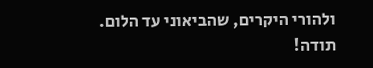ולהורי היקרים, שהביאוני עד הלום.
תודה!